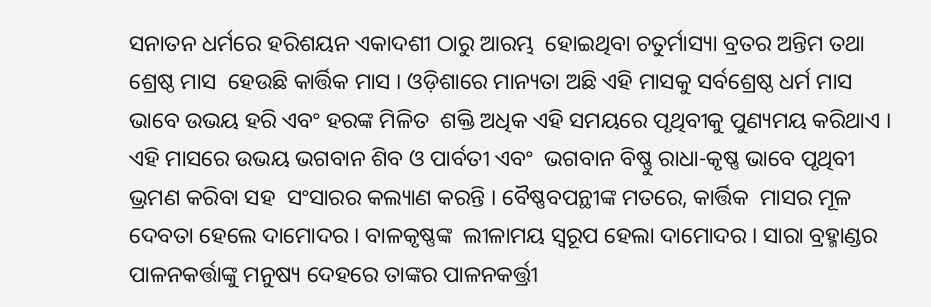ସନାତନ ଧର୍ମରେ ହରିଶୟନ ଏକାଦଶୀ ଠାରୁ ଆରମ୍ଭ  ହୋଇଥିବା ଚତୁର୍ମାସ୍ୟା ବ୍ରତର ଅନ୍ତିମ ତଥା ଶ୍ରେଷ୍ଠ ମାସ  ହେଉଛି କାର୍ତ୍ତିକ ମାସ । ଓଡ଼ିଶାରେ ମାନ୍ୟତା ଅଛି ଏହି ମାସକୁ ସର୍ବଶ୍ରେଷ୍ଠ ଧର୍ମ ମାସ ଭାବେ ଉଭୟ ହରି ଏବଂ ହରଙ୍କ ମିଳିତ  ଶକ୍ତି ଅଧିକ ଏହି ସମୟରେ ପୃଥିବୀକୁ ପୁଣ୍ୟମୟ କରିଥାଏ ।  ଏହି ମାସରେ ଉଭୟ ଭଗବାନ ଶିବ ଓ ପାର୍ବତୀ ଏବଂ  ଭଗବାନ ବିଷ୍ଣୁ ରାଧା-କୃଷ୍ଣ ଭାବେ ପୃଥିବୀ ଭ୍ରମଣ କରିବା ସହ  ସଂସାରର କଲ୍ୟାଣ କରନ୍ତି । ବୈଷ୍ଣବପନ୍ଥୀଙ୍କ ମତରେ, କାର୍ତ୍ତିକ  ମାସର ମୂଳ ଦେବତା ହେଲେ ଦାମୋଦର । ବାଳକୃଷ୍ଣଙ୍କ  ଲୀଳାମୟ ସ୍ୱରୂପ ହେଲା ଦାମୋଦର । ସାରା ବ୍ରହ୍ମାଣ୍ଡର  ପାଳନକର୍ତ୍ତାଙ୍କୁ ମନୁଷ୍ୟ ଦେହରେ ତାଙ୍କର ପାଳନକର୍ତ୍ତ୍ରୀ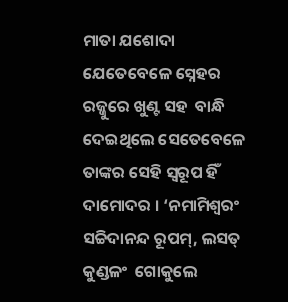ମାତା ଯଶୋଦା ଯେତେବେଳେ ସ୍ନେହର ରଜ୍ଜୁରେ ଖୁଣ୍ଟ ସହ  ବାନ୍ଧି ଦେଇଥିଲେ ସେତେବେଳେ ତାଙ୍କର ସେହି ସ୍ୱରୂପ ହିଁ  ଦାମୋଦର । ‘ନମାମିଶ୍ୱରଂ ସଚ୍ଚିଦାନନ୍ଦ ରୂପମ୍‌, ଲସତ୍‌ କୁଣ୍ଡଳଂ  ଗୋକୁଲେ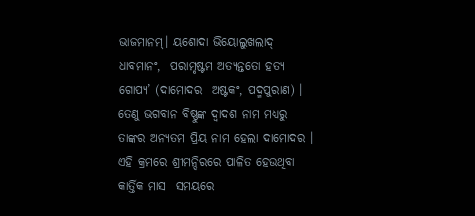ଭାଜମାନମ୍‌। ୟଶୋଦା ଭିୟୋଲୁଖଲାଦ୍‌ ଧାବମାନଂ,  ପରାମୃଷ୍ଟମ ଅତ୍ୟନ୍ତତୋ ହତ୍ୟ ଗୋପ୍ୟ’ (ଦାମୋଦର  ଅଷ୍ଟକଂ, ପଦ୍ମପୁରାଣ) । ତେଣୁ ଭଗବାନ ବିଷ୍ଣୁଙ୍କ ଦ୍ୱାଦଶ ନାମ ମଧ୍ୟରୁ ତାଙ୍କର ଅନ୍ୟତମ ପ୍ରିୟ ନାମ ହେଲା ଦାମୋଦର ।  ଏହି କ୍ରମରେ ଶ୍ରୀମନ୍ଦିରରେ ପାଳିତ ହେଉଥିବା କାର୍ତ୍ତିକ ମାସ  ସମୟରେ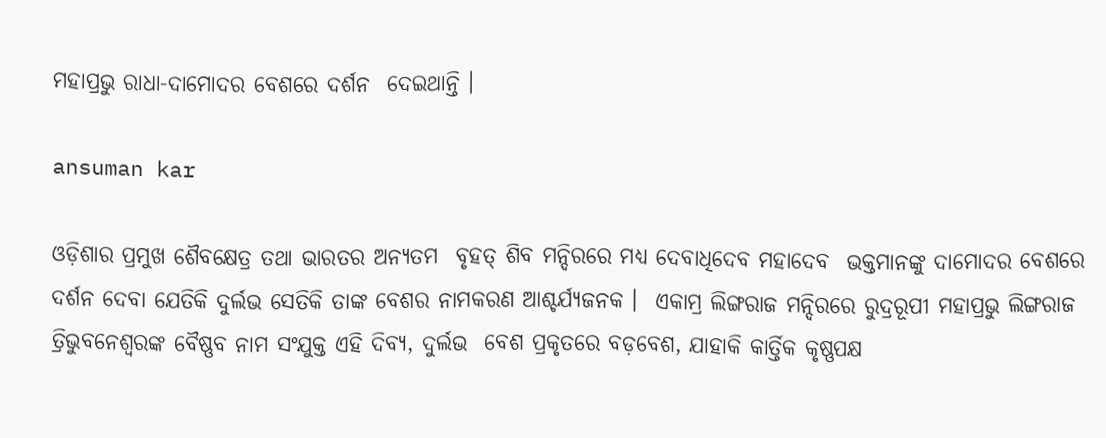ମହାପ୍ରଭୁ ରାଧା-ଦାମୋଦର ବେଶରେ ଦର୍ଶନ  ଦେଇଥାନ୍ତି ।

ansuman kar

ଓଡ଼ିଶାର ପ୍ରମୁଖ ଶୈବକ୍ଷେତ୍ର ତଥା ଭାରତର ଅନ୍ୟତମ  ବୃହତ୍‌ ଶିବ ମନ୍ଦିରରେ ମଧ୍ୟ ଦେବାଧିଦେବ ମହାଦେବ  ଭକ୍ତମାନଙ୍କୁ ଦାମୋଦର ବେଶରେ ଦର୍ଶନ ଦେବା ଯେତିକି ଦୁର୍ଲଭ ସେତିକି ତାଙ୍କ ବେଶର ନାମକରଣ ଆଶ୍ଚର୍ଯ୍ୟଜନକ ।  ଏକାମ୍ର ଲିଙ୍ଗରାଜ ମନ୍ଦିରରେ ରୁଦ୍ରରୂପୀ ମହାପ୍ରଭୁ ଲିଙ୍ଗରାଜ  ତ୍ରିଭୁବନେଶ୍ୱରଙ୍କ ବୈଷ୍ଣବ ନାମ ସଂଯୁକ୍ତ ଏହି ଦିବ୍ୟ, ଦୁର୍ଲଭ  ବେଶ ପ୍ରକୃତରେ ବଡ଼ବେଶ, ଯାହାକି କାର୍ତ୍ତିକ କୃଷ୍ଣପକ୍ଷ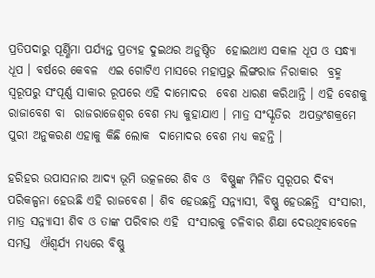ପ୍ରତିପଦାରୁ ପୂର୍ଣ୍ଣିମା ପର୍ଯ୍ୟନ୍ତ ପ୍ରତ୍ୟହ ଦୁଇଥର ଅନୁଷ୍ଠିତ  ହୋଇଥାଏ ସକାଳ ଧୂପ ଓ ସନ୍ଧ୍ୟା ଧୂପ । ବର୍ଷରେ କେବଳ  ଏଇ ଗୋଟିଏ ମାସରେ ମହାପ୍ରଭୁ ଲିଙ୍ଗରାଜ ନିରାକାର  ବ୍ରହ୍ମ ସ୍ୱରୂପରୁ ସଂପୂର୍ଣ୍ଣ ସାକାର ରୂପରେ ଏହି ଦାମୋଦର  ବେଶ ଧାରଣ କରିଥାନ୍ତି । ଏହି ବେଶକୁ ରାଜାବେଶ ବା  ରାଜରାଜେଶ୍ୱର ବେଶ ମଧ୍ୟ କୁହାଯାଏ । ମାତ୍ର ସଂସ୍କୃତିର  ଅପଭ୍ରଂଶକ୍ରମେ ପୁରୀ ଅନୁକରଣ ଏହାକୁ କିଛି ଲୋକ  ଦାମୋଦର ବେଶ ମଧ୍ୟ କହନ୍ତି ।

ହରିହର ଉପାସନାର ଆଦ୍ୟ ଭୂମି ଉତ୍କଳରେ ଶିବ ଓ  ବିଷ୍ଣୁଙ୍କ ମିଳିତ ସ୍ୱରୂପର ଦିବ୍ୟ ପରିକଳ୍ପନା ହେଉଛି ଏହି ରାଜବେଶ । ଶିବ ହେଉଛନ୍ତି ସନ୍ନ୍ୟାସୀ, ବିଷ୍ଣୁ ହେଉଛନ୍ତି  ସଂସାରୀ, ମାତ୍ର ସନ୍ନ୍ୟାସୀ ଶିବ ଓ ତାଙ୍କ ପରିବାର ଏହି  ସଂସାରକୁ ଚଳିବାର ଶିକ୍ଷା ଦେଉଥିବାବେଳେ ସମସ୍ତ  ଐଶ୍ୱର୍ଯ୍ୟ ମଧ୍ୟରେ ବିଷ୍ଣୁ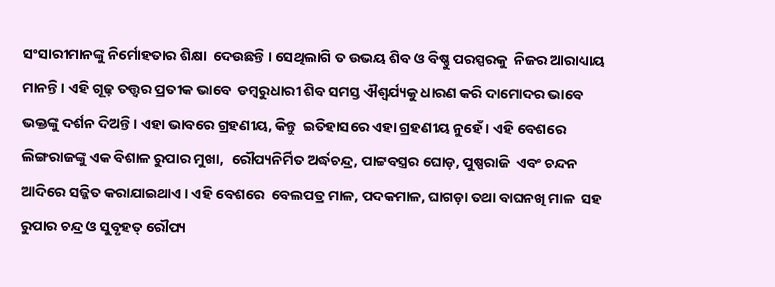ସଂସାରୀମାନଙ୍କୁ ନିର୍ମୋହତାର ଶିକ୍ଷା  ଦେଉଛନ୍ତି । ସେଥିଲାଗି ତ ଉଭୟ ଶିବ ଓ ବିଷ୍ଣୁ ପରସ୍ପରକୁ  ନିଜର ଆରାଧ୍ୟାୟ ମାନନ୍ତି । ଏହି ଗୂଢ଼ ତତ୍ତ୍ୱର ପ୍ରତୀକ ଭାବେ  ଡମ୍ବରୁଧାରୀ ଶିବ ସମସ୍ତ ଐଶ୍ୱର୍ଯ୍ୟକୁ ଧାରଣ କରି ଦାମୋଦର ଭାବେ ଭକ୍ତଙ୍କୁ ଦର୍ଶନ ଦିଅନ୍ତି । ଏହା ଭାବରେ ଗ୍ରହଣୀୟ, କିନ୍ତୁ  ଇତିହାସରେ ଏହା ଗ୍ରହଣୀୟ ନୁହେଁ । ଏହି ବେଶରେ ଲିଙ୍ଗରାଜଙ୍କୁ ଏକ ବିଶାଳ ରୁପାର ମୁଖା,  ରୌପ୍ୟନିର୍ମିତ ଅର୍ଦ୍ଧଚନ୍ଦ୍ର, ପାଟ୍ଟବସ୍ତ୍ରର ଘୋଡ଼, ପୁଷ୍ପରାଜି  ଏବଂ ଚନ୍ଦନ ଆଦିରେ ସଜ୍ଜିତ କରାଯାଇଥାଏ । ଏହି ବେଶରେ  ବେଲପତ୍ର ମାଳ, ପଦକମାଳ, ଘାଗଡ଼ା ତଥା ବାଘନଖି ମାଳ  ସହ ରୁପାର ଚନ୍ଦ୍ର ଓ ସୁବୃହତ୍‌ ରୌପ୍ୟ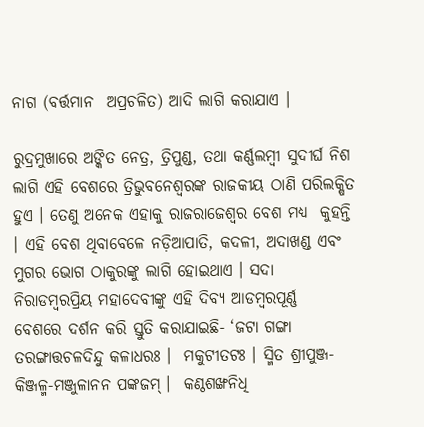ନାଗ (ବର୍ତ୍ତମାନ  ଅପ୍ରଚଳିତ) ଆଦି ଲାଗି କରାଯାଏ ।

ରୁଦ୍ରମୁଖାରେ ଅଙ୍କିତ ନେତ୍ର, ତ୍ରିପୁଣ୍ଡ, ତଥା କର୍ଣ୍ଣଲମ୍ବୀ ସୁଦୀର୍ଘ ନିଶ ଲାଗି ଏହି ବେଶରେ ତ୍ରିଭୁବନେଶ୍ୱରଙ୍କ ରାଜକୀୟ ଠାଣି ପରିଲକ୍ଷିତ  ହୁଏ । ତେଣୁ ଅନେକ ଏହାକୁ ରାଜରାଜେଶ୍ୱର ବେଶ ମଧ୍ୟ  କୁହନ୍ତି । ଏହି ବେଶ ଥିବାବେଳେ ନଡ଼ିଆପାତି, କଦଳୀ, ଅଦାଖଣ୍ଡ ଏବଂ ମୁଗର ଭୋଗ ଠାକୁରଙ୍କୁ ଲାଗି ହୋଇଥାଏ । ସଦା ନିରାଡମ୍ବରପ୍ରିୟ ମହାଦେବୀଙ୍କୁ ଏହି ଦିବ୍ୟ ଆଡମ୍ବରପୂର୍ଣ୍ଣ  ବେଶରେ ଦର୍ଶନ କରି ସ୍ତୁତି କରାଯାଇଛି- ‘ଜଟା ଗଙ୍ଗା  ତରଙ୍ଗାତ୍ତଚଳଦିନ୍ଦୁ କଳାଧରଃ ।  ମକୁଟୀତଟଃ । ସ୍ମିତ ଶ୍ରୀପୁଞ୍ଜ- କିଞ୍ଜଳ୍ମ-ମଞ୍ଜୁଳାନନ ପଙ୍କଜମ୍‌ ।  କଣ୍ଠଶଙ୍ଖନିଧି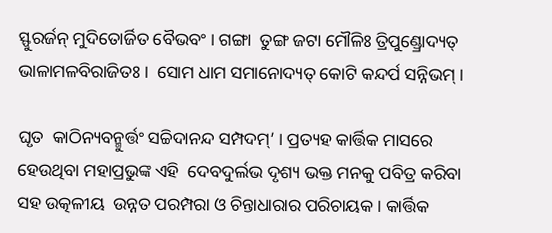ସ୍ଫୁରର୍ଜନ୍‌ ମୁଦିତୋର୍ଜିତ ବୈଭବଂ । ଗଙ୍ଗା  ତୁଙ୍ଗ ଜଟା ମୌଳିଃ ତ୍ରିପୁଣ୍ଡ୍ରୋଦ୍ୟତ୍‌ ଭାଳାମଳବିରାଜିତଃ ।  ସୋମ ଧାମ ସମାନୋଦ୍ୟତ୍‌ କୋଟି କନ୍ଦର୍ପ ସନ୍ନିଭମ୍‌ ।

ଘୃତ  କାଠିନ୍ୟବନ୍ମୁର୍ତ୍ତଂ ସଚ୍ଚିଦାନନ୍ଦ ସମ୍ପଦମ୍‌’ । ପ୍ରତ୍ୟହ କାର୍ତ୍ତିକ ମାସରେ ହେଉଥିବା ମହାପ୍ରଭୁଙ୍କ ଏହି  ଦେବଦୁର୍ଲଭ ଦୃଶ୍ୟ ଭକ୍ତ ମନକୁ ପବିତ୍ର କରିବା ସହ ଉତ୍କଳୀୟ  ଉନ୍ନତ ପରମ୍ପରା ଓ ଚିନ୍ତାଧାରାର ପରିଚାୟକ । କାର୍ତ୍ତିକ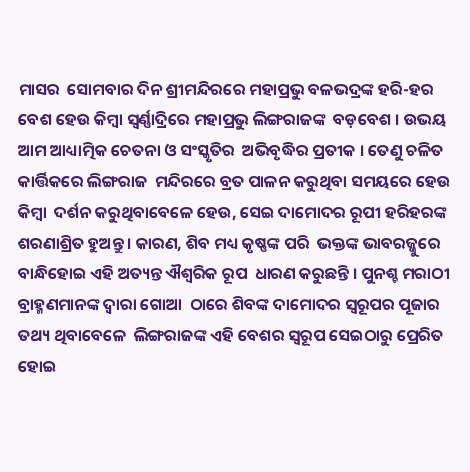ମାସର  ସୋମବାର ଦିନ ଶ୍ରୀମନ୍ଦିରରେ ମହାପ୍ରଭୁ ବଳଭଦ୍ରଙ୍କ ହରି-ହର ବେଶ ହେଉ କିମ୍ବା ସ୍ୱର୍ଣ୍ଣାଦ୍ରିରେ ମହାପ୍ରଭୁ ଲିଙ୍ଗରାଜଙ୍କ  ବଡ଼ବେଶ । ଉଭୟ ଆମ ଆଧ୍ୟାତ୍ମିକ ଚେତନା ଓ ସଂସ୍କୃତିର  ଅଭିବୃଦ୍ଧିର ପ୍ରତୀକ । ତେଣୁ ଚଳିତ କାର୍ତ୍ତିକରେ ଲିଙ୍ଗରାଜ  ମନ୍ଦିରରେ ବ୍ରତ ପାଳନ କରୁଥିବା ସମୟରେ ହେଉ କିମ୍ବା  ଦର୍ଶନ କରୁଥିବାବେଳେ ହେଉ, ସେଇ ଦାମୋଦର ରୂପୀ ହରିହରଙ୍କ ଶରଣାଶ୍ରିତ ହୁଅନ୍ତୁ । କାରଣ, ଶିବ ମଧ୍ୟ କୃଷ୍ଣଙ୍କ ପରି  ଭକ୍ତଙ୍କ ଭାବରଜ୍ଜୁରେ ବାନ୍ଧିହୋଇ ଏହି ଅତ୍ୟନ୍ତ ଐଶ୍ୱରିକ ରୂପ  ଧାରଣ କରୁଛନ୍ତି । ପୁନଶ୍ଚ ମରାଠୀ ବ୍ରାହ୍ମଣମାନଙ୍କ ଦ୍ୱାରା ଗୋଆ  ଠାରେ ଶିବଙ୍କ ଦାମୋଦର ସ୍ୱରୂପର ପୂଜାର ତଥ୍ୟ ଥିବାବେଳେ  ଲିଙ୍ଗରାଜଙ୍କ ଏହି ବେଶର ସ୍ୱରୂପ ସେଇଠାରୁ ପ୍ରେରିତ ହୋଇ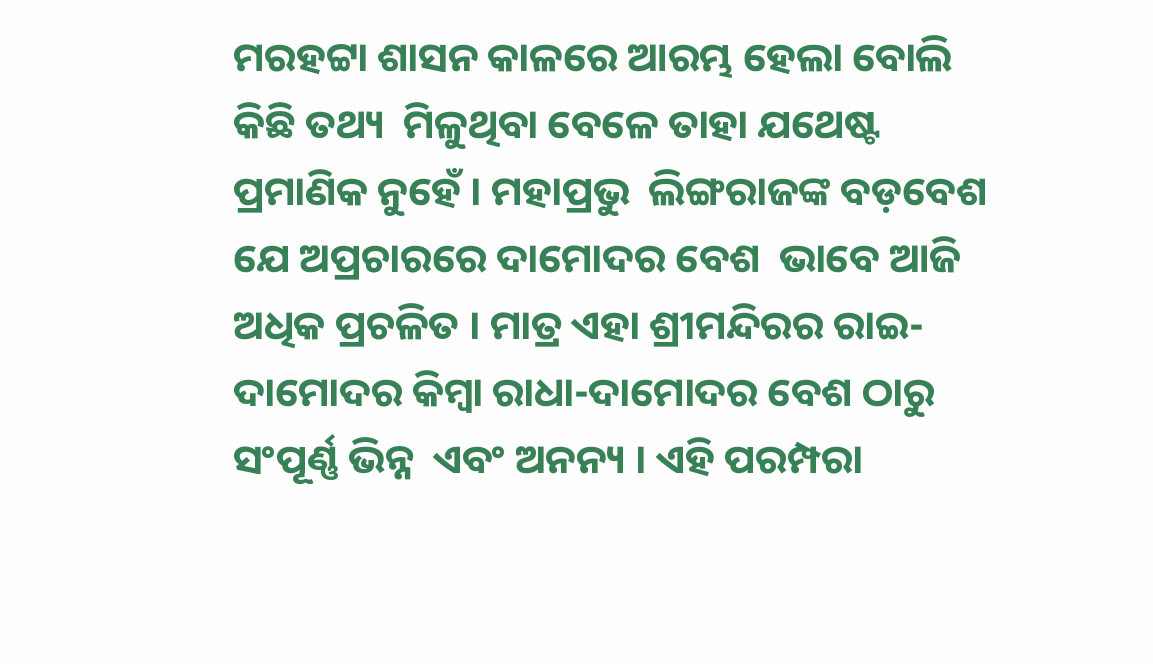ମରହଟ୍ଟା ଶାସନ କାଳରେ ଆରମ୍ଭ ହେଲା ବୋଲି କିଛି ତଥ୍ୟ  ମିଳୁଥିବା ବେଳେ ତାହା ଯଥେଷ୍ଟ ପ୍ରମାଣିକ ନୁହେଁ । ମହାପ୍ରଭୁ  ଲିଙ୍ଗରାଜଙ୍କ ବଡ଼ବେଶ ଯେ ଅପ୍ରଚାରରେ ଦାମୋଦର ବେଶ  ଭାବେ ଆଜି ଅଧିକ ପ୍ରଚଳିତ । ମାତ୍ର ଏହା ଶ୍ରୀମନ୍ଦିରର ରାଇ- ଦାମୋଦର କିମ୍ବା ରାଧା-ଦାମୋଦର ବେଶ ଠାରୁ ସଂପୂର୍ଣ୍ଣ ଭିନ୍ନ  ଏବଂ ଅନନ୍ୟ । ଏହି ପରମ୍ପରା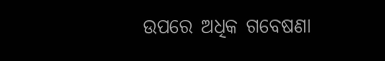ଉପରେ ଅଧିକ ଗବେଷଣା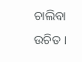ଚାଲିବା ଉଚିତ ।